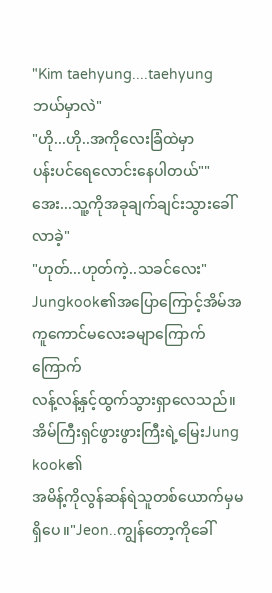"Kim taehyung....taehyung ဘယ်မှာလဲ"
"ဟို...ဟို..အကိုလေးခြံထဲမှာ
ပန်းပင်ရေလောင်းနေပါတယ်""အေး...သူ့ကိုအခုချက်ချင်းသွားခေါ်လာခဲ့"
"ဟုတ်...ဟုတ်ကဲ့..သခင်လေး"
Jungkook၏အပြောကြောင့်အိမ်အကူကောင်မလေးခမျာကြောက်ကြောက်
လန့်လန့်နှင့်ထွက်သွားရှာလေသည်။
အိမ်ကြီးရှင်ဖွားဖွားကြီးရဲ့မြေးJung kook၏
အမိန့်ကိုလွန်ဆန်ရဲသူတစ်ယောက်မှမရှိပေ။"Jeon..ကျွန်တော့ကိုခေါ်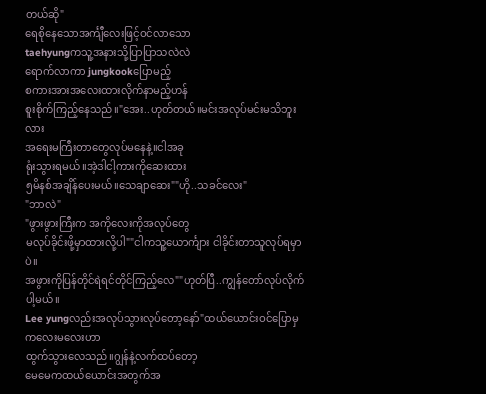တယ်ဆို"
ရေစိုနေသောအင်္ကျီလေးဖြင့်ဝင်လာသော
taehyungကသူ့အနားသို့ပြာပြာသလဲလဲ
ရောက်လာကာ jungkookပြောမည့်
စကားအားအလေးထားလိုက်နာမည့်ဟန်
စူးစိုက်ကြည့်နေသည်။"အေး..ဟုတ်တယ်။မင်းအလုပ်မင်းမသိဘူးလား
အရေးမကြီးတာတွေလုပ်မနေနဲ့။ငါအခု
ရုံးသွားရမယ်။အဲ့ဒါငါ့ကားကိုဆေးထား
၅မိနစ်အချိန်ပေးမယ်။သေချာဆေး""ဟို..သခင်လေး"
"ဘာလဲ"
"ဖွားဖွားကြီးက အကိုလေးကိုအလုပ်တွေ
မလုပ်ခိုင်းဖို့မှာထားလို့ပါ""ငါကသူ့ယောင်္ကျား ငါခိုင်းတာသူလုပ်ရမှာပဲ။
အဖွားကိုပြန်တိုင်ရဲရင်တိုင်ကြည့်လေ""ဟုတ်ပြီ..ကျွန်တော်လုပ်လိုက်ပါ့မယ်။
Lee yungလည်းအလုပ်သွားလုပ်တော့နော်"ထယ်ယောင်းဝင်ပြောမှကလေးမလေးဟာ
ထွက်သွားလေသည်။ဂျွန်နဲ့လက်ထပ်တော့
မေမေကထယ်ယောင်းအတွက်အ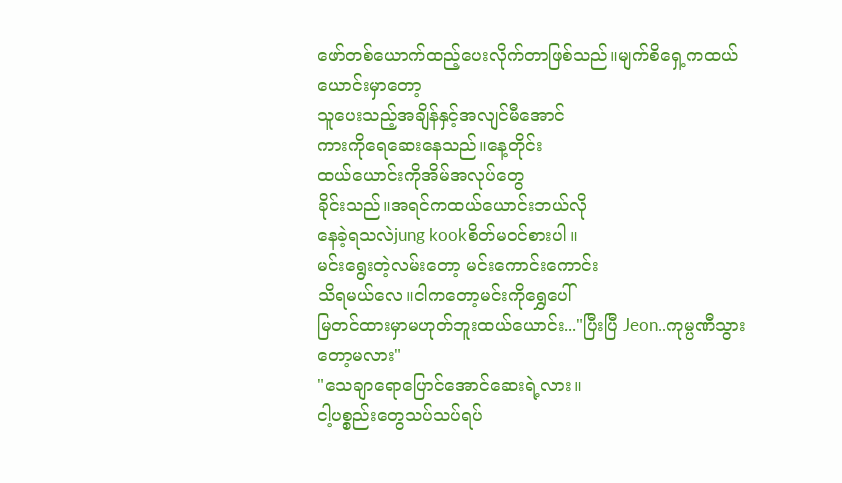ဖော်တစ်ယောက်ထည့်ပေးလိုက်တာဖြစ်သည်။မျက်စိရှေ့ကထယ်ယောင်းမှာတော့
သူပေးသည့်အချိန်နှင့်အလျင်မီအောင်
ကားကိုရေဆေးနေသည်။နေ့တိုင်း
ထယ်ယောင်းကိုအိမ်အလုပ်တွေ
ခိုင်းသည်။အရင်ကထယ်ယောင်းဘယ်လို
နေခဲ့ရသလဲjung kookစိတ်မဝင်စားပါ။
မင်းရွေးတဲ့လမ်းတော့ မင်းကောင်းကောင်း
သိရမယ်လေ။ငါကတော့မင်းကိုရွှေပေါ်
မြတင်ထားမှာမဟုတ်ဘူးထယ်ယောင်း..."ပြီးပြီ Jeon..ကုမ္ပဏီသွားတော့မလား"
"သေချာရောပြောင်အောင်ဆေးရဲ့လား။
ငါ့ပစ္စည်းတွေသပ်သပ်ရပ်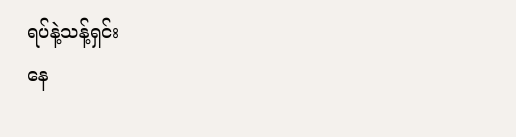ရပ်နဲ့သန့်ရှင်း
နေ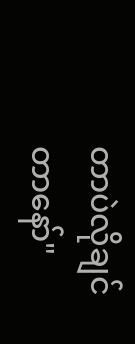တာပဲလိုချင်တာနော်"